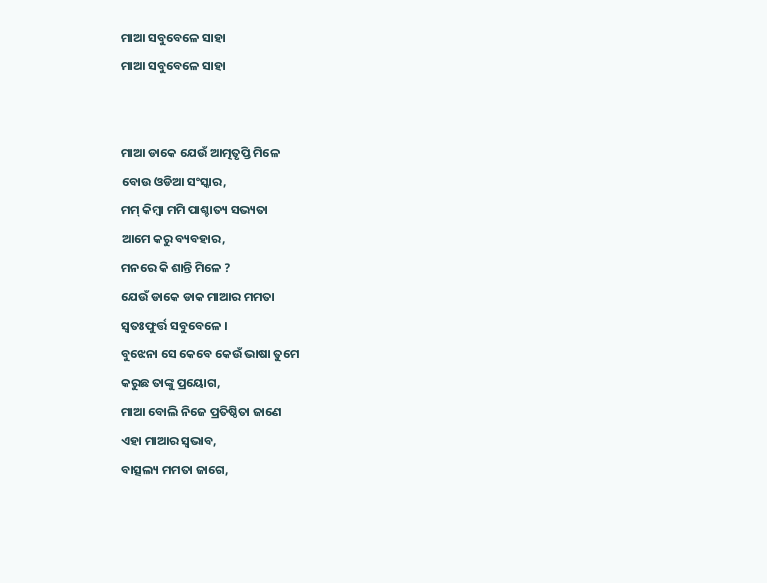ମାଆ ସବୁବେଳେ ସାହା
ମାଆ ସବୁବେଳେ ସାହା


ମାଆ ଡାକେ ଯେଉଁ ଆତ୍ମତୃପ୍ତି ମିଳେ
ବୋଉ ଓଡିଆ ସଂସ୍କାର,
ମମ୍ କିମ୍ବା ମମି ପାଶ୍ଚାତ୍ୟ ସଭ୍ୟତା
ଆମେ କରୁ ବ୍ୟବହାର,
ମନରେ କି ଶାନ୍ତି ମିଳେ ?
ଯେଉଁ ଡାକେ ଡାକ ମାଆର ମମତା
ସ୍ଵତଃଫୁର୍ତ୍ତ ସବୁବେଳେ ।
ବୁଝେନା ସେ କେବେ କେଉଁ ଭାଷା ତୁମେ
କରୁଛ ତାଙ୍କୁ ପ୍ରୟୋଗ,
ମାଆ ବୋଲି ନିଜେ ପ୍ରତିଷ୍ଠିତା ଜାଣେ
ଏହା ମାଆର ସ୍ୱଭାବ,
ବାତ୍ସଲ୍ୟ ମମତା ଜାଗେ,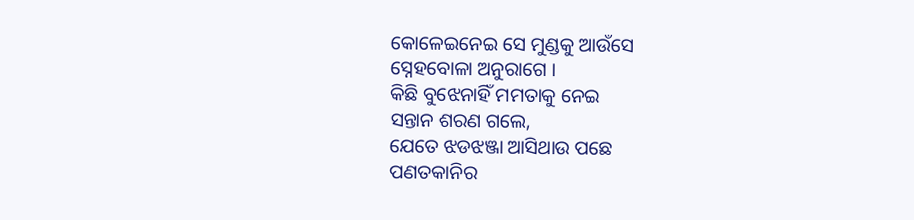କୋଳେଇନେଇ ସେ ମୁଣ୍ଡକୁ ଆଉଁସେ
ସ୍ନେହବୋଳା ଅନୁରାଗେ ।
କିଛି ବୁଝେନାହିଁ ମମତାକୁ ନେଇ
ସନ୍ତାନ ଶରଣ ଗଲେ,
ଯେତେ ଝଡଝଞ୍ଜା ଆସିଥାଉ ପଛେ
ପଣତକାନିର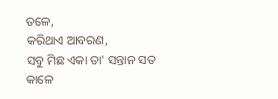ତଳେ,
କରିଥାଏ ଆବରଣ,
ସବୁ ମିଛ ଏକା ତା' ସନ୍ତାନ ସତ
କାଳେ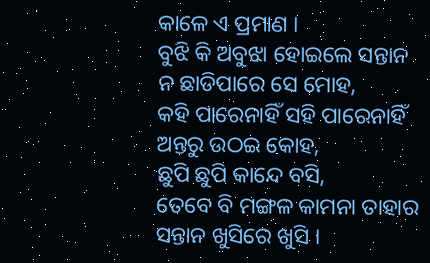କାଳେ ଏ ପ୍ରମାଣ ।
ବୁଝି କି ଅବୁଝା ହୋଇଲେ ସନ୍ତାନ
ନ ଛାଡିପାରେ ସେ ମୋହ,
କହି ପାରେନାହିଁ ସହି ପାରେନାହିଁ
ଅନ୍ତରୁ ଉଠଇ କୋହ,
ଛୁପି ଛୁପି କାନ୍ଦେ ବସି,
ତେବେ ବି ମଙ୍ଗଳ କାମନା ତାହାର
ସନ୍ତାନ ଖୁସିରେ ଖୁସି ।